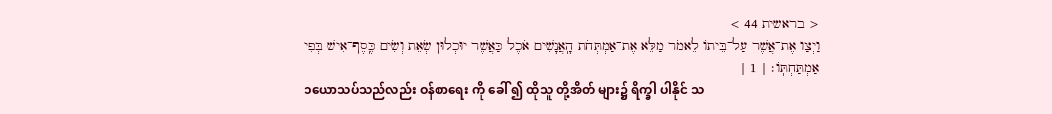< בראשית 44 >
וַיְצַו אֶת־אֲשֶׁר עַל־בֵּיתוֹ לֵאמֹר מַלֵּא אֶת־אַמְתְּחֹת הָֽאֲנָשִׁים אֹכֶל כַּאֲשֶׁר יוּכְלוּן שְׂאֵת וְשִׂים כֶּֽסֶף־אִישׁ בְּפִי אַמְתַּחְתּֽוֹ׃ | 1 |
၁ယောသပ်သည်လည်း ဝန်စာရေး ကို ခေါ် ၍ ထိုသူ တို့အိတ် များ၌ ရိက္ခါ ပါနိုင် သ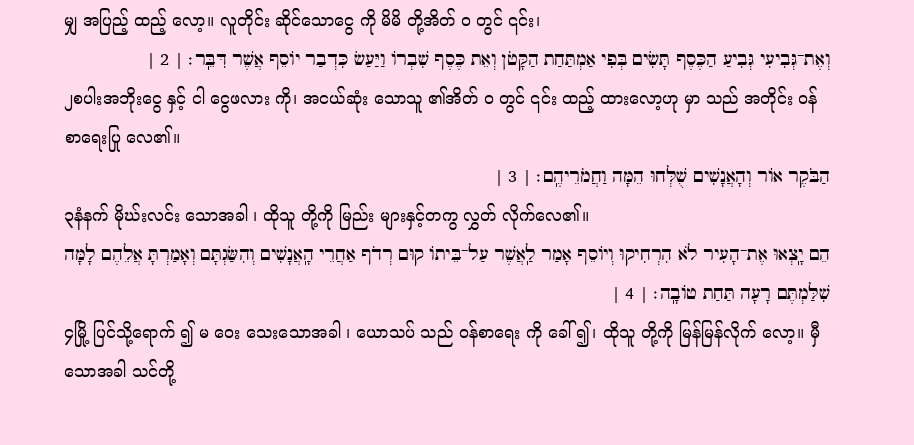မျှ အပြည့် ထည့် လော့။ လူတိုင်း ဆိုင်သောငွေ ကို မိမိ တို့အိတ် ဝ တွင် ၎င်း၊
וְאֶת־גְּבִיעִי גְּבִיעַ הַכֶּסֶף תָּשִׂים בְּפִי אַמְתַּחַת הַקָּטֹן וְאֵת כֶּסֶף שִׁבְרוֹ וַיַּעַשׂ כִּדְבַר יוֹסֵף אֲשֶׁר דִּבֵּֽר׃ | 2 |
၂စပါးအဘိုးငွေ နှင့် ငါ ငွေဖလား ကို၊ အငယ်ဆုံး သောသူ ၏အိတ် ဝ တွင် ၎င်း ထည့် ထားလော့ဟု မှာ သည် အတိုင်း ဝန်စာရေးပြု လေ၏။
הַבֹּקֶר אוֹר וְהָאֲנָשִׁים שֻׁלְּחוּ הֵמָּה וַחֲמֹרֵיהֶֽם׃ | 3 |
၃နံနက် မိုဃ်းလင်း သောအခါ ၊ ထိုသူ တို့ကို မြည်း များနှင့်တကွ လွှတ် လိုက်လေ၏။
הֵם יָֽצְאוּ אֶת־הָעִיר לֹא הִרְחִיקוּ וְיוֹסֵף אָמַר לַֽאֲשֶׁר עַל־בֵּיתוֹ קוּם רְדֹף אַחֲרֵי הָֽאֲנָשִׁים וְהִשַּׂגְתָּם וְאָמַרְתָּ אֲלֵהֶם לָמָּה שִׁלַּמְתֶּם רָעָה תַּחַת טוֹבָֽה׃ | 4 |
၄မြို့ ပြင်သို့ရောက် ၍ မ ဝေး သေးသောအခါ ၊ ယောသပ် သည် ဝန်စာရေး ကို ခေါ် ၍၊ ထိုသူ တို့ကို မြန်မြန်လိုက် လော့။ မှီ သောအခါ သင်တို့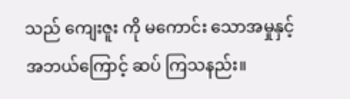သည် ကျေးဇူး ကို မကောင်း သောအမှုနှင့် အဘယ်ကြောင့် ဆပ် ကြသနည်း။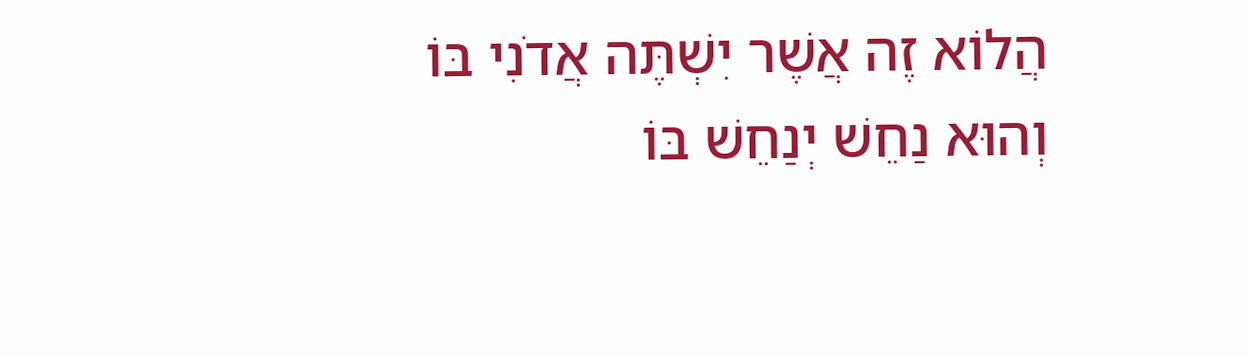הֲלוֹא זֶה אֲשֶׁר יִשְׁתֶּה אֲדֹנִי בּוֹ וְהוּא נַחֵשׁ יְנַחֵשׁ בּוֹ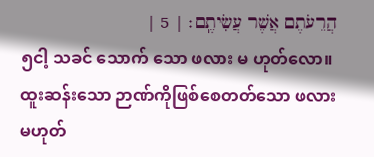הֲרֵעֹתֶם אֲשֶׁר עֲשִׂיתֶֽם׃ | 5 |
၅ငါ့ သခင် သောက် သော ဖလား မ ဟုတ်လော။ ထူးဆန်းသော ဉာဏ်ကိုဖြစ်စေတတ်သော ဖလားမဟုတ်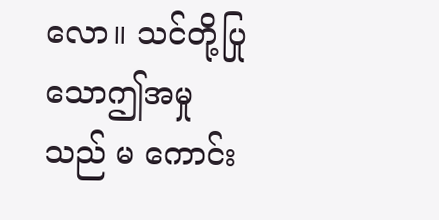လော။ သင်တို့ပြု သောဤအမှု သည် မ ကောင်း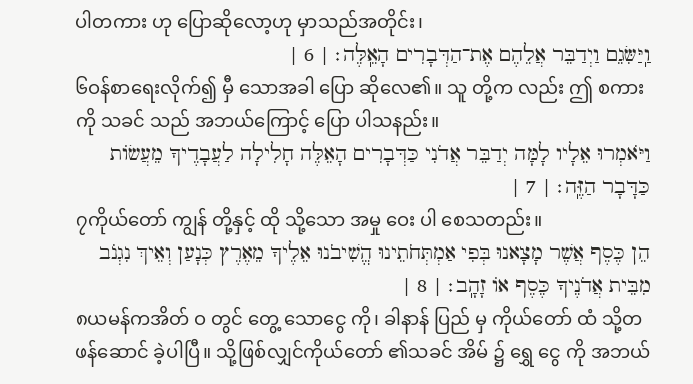ပါတကား ဟု ပြောဆိုလော့ဟု မှာသည်အတိုင်း၊
וַֽיַּשִּׂגֵם וַיְדַבֵּר אֲלֵהֶם אֶת־הַדְּבָרִים הָאֵֽלֶּה׃ | 6 |
၆ဝန်စာရေးလိုက်၍ မှီ သောအခါ ပြော ဆိုလေ၏။ သူ တို့က လည်း ဤ စကား ကို သခင် သည် အဘယ်ကြောင့် ပြော ပါသနည်း။
וַיֹּאמְרוּ אֵלָיו לָמָּה יְדַבֵּר אֲדֹנִי כַּדְּבָרִים הָאֵלֶּה חָלִילָה לַעֲבָדֶיךָ מֵעֲשׂוֹת כַּדָּבָר הַזֶּֽה׃ | 7 |
၇ကိုယ်တော် ကျွန် တို့နှင့် ထို သို့သော အမှု ဝေး ပါ စေသတည်း။
הֵן כֶּסֶף אֲשֶׁר מָצָאנוּ בְּפִי אַמְתְּחֹתֵינוּ הֱשִׁיבֹנוּ אֵלֶיךָ מֵאֶרֶץ כְּנָעַן וְאֵיךְ נִגְנֹב מִבֵּית אֲדֹנֶיךָ כֶּסֶף אוֹ זָהָֽב׃ | 8 |
၈ယမန်ကအိတ် ဝ တွင် တွေ့ သောငွေ ကို၊ ခါနာန် ပြည် မှ ကိုယ်တော် ထံ သို့တဖန်ဆောင် ခဲ့ပါပြီ။ သို့ဖြစ်လျှင်ကိုယ်တော် ၏သခင် အိမ် ၌ ရွှေ ငွေ ကို အဘယ်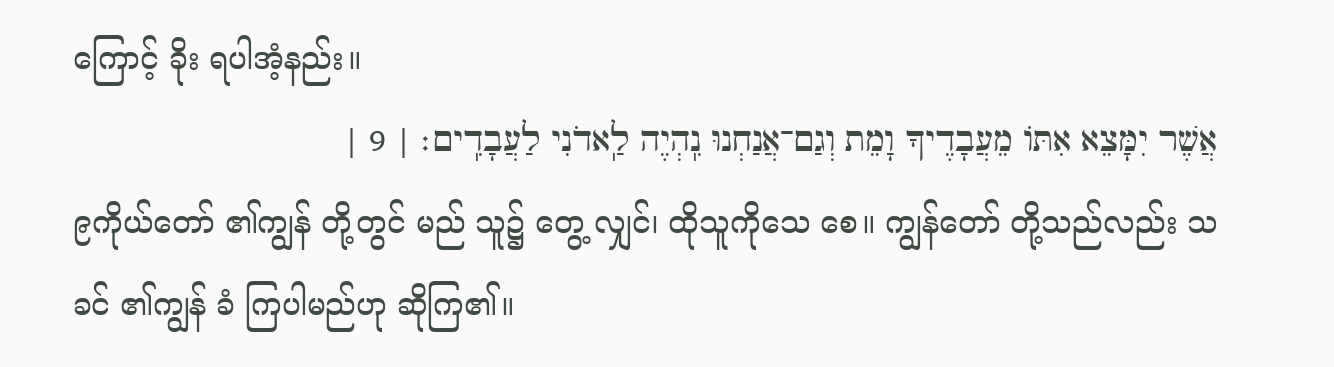ကြောင့် ခိုး ရပါအံ့နည်း။
אֲשֶׁר יִמָּצֵא אִתּוֹ מֵעֲבָדֶיךָ וָמֵת וְגַם־אֲנַחְנוּ נִֽהְיֶה לַֽאדֹנִי לַעֲבָדִֽים׃ | 9 |
၉ကိုယ်တော် ၏ကျွန် တို့တွင် မည် သူ၌ တွေ့ လျှင်၊ ထိုသူကိုသေ စေ။ ကျွန်တော် တို့သည်လည်း သခင် ၏ကျွန် ခံ ကြပါမည်ဟု ဆိုကြ၏။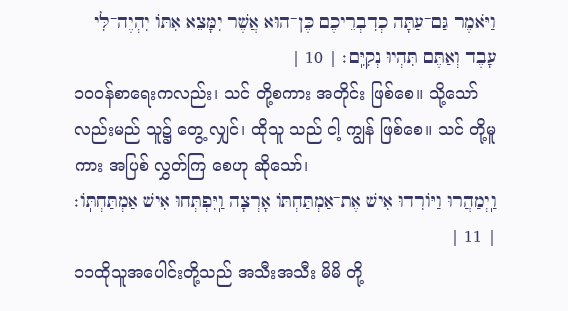וַיֹּאמֶר גַּם־עַתָּה כְדִבְרֵיכֶם כֶּן־הוּא אֲשֶׁר יִמָּצֵא אִתּוֹ יִהְיֶה־לִּי עָבֶד וְאַתֶּם תִּהְיוּ נְקִיִּֽם׃ | 10 |
၁၀ဝန်စာရေးကလည်း၊ သင် တို့စကား အတိုင်း ဖြစ်စေ။ သို့သော်လည်းမည် သူ၌ တွေ့ လျှင်၊ ထိုသူ သည် ငါ့ ကျွန် ဖြစ်စေ။ သင် တို့မူကား အပြစ် လွှတ်ကြ စေဟု ဆိုသော်၊
וַֽיְמַהֲרוּ וַיּוֹרִדוּ אִישׁ אֶת־אַמְתַּחְתּוֹ אָרְצָה וַֽיִּפְתְּחוּ אִישׁ אַמְתַּחְתּֽוֹ׃ | 11 |
၁၁ထိုသူအပေါင်းတို့သည် အသီးအသီး မိမိ တို့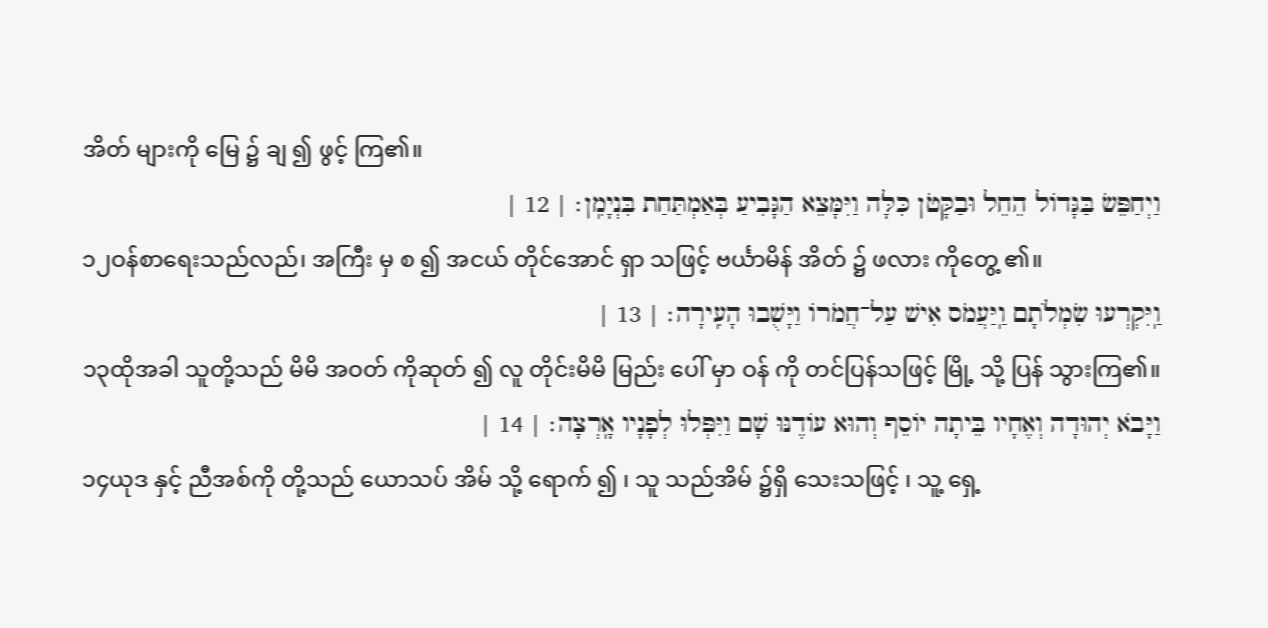အိတ် များကို မြေ ၌ ချ ၍ ဖွင့် ကြ၏။
וַיְחַפֵּשׂ בַּגָּדוֹל הֵחֵל וּבַקָּטֹן כִּלָּה וַיִּמָּצֵא הַגָּבִיעַ בְּאַמְתַּחַת בִּנְיָמִֽן׃ | 12 |
၁၂ဝန်စာရေးသည်လည်၊ အကြီး မှ စ ၍ အငယ် တိုင်အောင် ရှာ သဖြင့် ဗင်္ယာမိန် အိတ် ၌ ဖလား ကိုတွေ့ ၏။
וַֽיִּקְרְעוּ שִׂמְלֹתָם וַֽיַּעֲמֹס אִישׁ עַל־חֲמֹרוֹ וַיָּשֻׁבוּ הָעִֽירָה׃ | 13 |
၁၃ထိုအခါ သူတို့သည် မိမိ အဝတ် ကိုဆုတ် ၍ လူ တိုင်းမိမိ မြည်း ပေါ် မှာ ဝန် ကို တင်ပြန်သဖြင့် မြို့ သို့ ပြန် သွားကြ၏။
וַיָּבֹא יְהוּדָה וְאֶחָיו בֵּיתָה יוֹסֵף וְהוּא עוֹדֶנּוּ שָׁם וַיִּפְּלוּ לְפָנָיו אָֽרְצָה׃ | 14 |
၁၄ယုဒ နှင့် ညီအစ်ကို တို့သည် ယောသပ် အိမ် သို့ ရောက် ၍ ၊ သူ သည်အိမ် ၌ရှိ သေးသဖြင့် ၊ သူ့ ရှေ့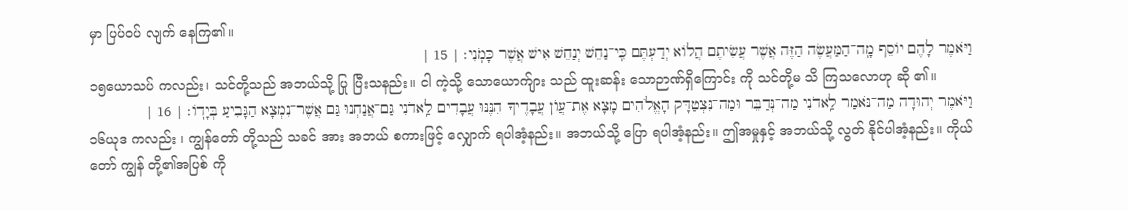မှာ ပြပ်ဝပ် လျက် နေကြ၏။
וַיֹּאמֶר לָהֶם יוֹסֵף מָֽה־הַמַּעֲשֶׂה הַזֶּה אֲשֶׁר עֲשִׂיתֶם הֲלוֹא יְדַעְתֶּם כִּֽי־נַחֵשׁ יְנַחֵשׁ אִישׁ אֲשֶׁר כָּמֹֽנִי׃ | 15 |
၁၅ယောသပ် ကလည်း၊ သင်တို့သည် အဘယ်သို့ ပြု ပြီးသနည်း။ ငါ ကဲ့သို့ သောယောက်ျား သည် ထူးဆန်း သောဉာဏ်ရှိကြောင်း ကို သင်တို့မ သိ ကြသလောဟု ဆို ၏။
וַיֹּאמֶר יְהוּדָה מַה־נֹּאמַר לַֽאדֹנִי מַה־נְּדַבֵּר וּמַה־נִּצְטַדָּק הָאֱלֹהִים מָצָא אֶת־עֲוֺן עֲבָדֶיךָ הִנֶּנּוּ עֲבָדִים לַֽאדֹנִי גַּם־אֲנַחְנוּ גַּם אֲשֶׁר־נִמְצָא הַגָּבִיעַ בְּיָדֽוֹ׃ | 16 |
၁၆ယုဒ ကလည်း ၊ ကျွန်တော် တို့သည် သခင် အား အဘယ် စကားဖြင့် လျှောက် ရပါအံ့နည်း။ အဘယ်သို့ ပြော ရပါအံ့နည်း။ ဤအမှုနှင့် အဘယ်သို့ လွတ် နိုင်ပါအံ့နည်း။ ကိုယ်တော် ကျွန် တို့၏အပြစ် ကို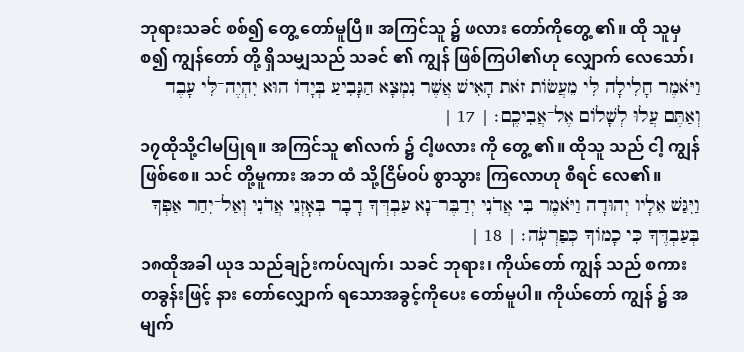ဘုရားသခင် စစ်၍ တွေ့ တော်မူပြီ။ အကြင်သူ ၌ ဖလား တော်ကိုတွေ့ ၏။ ထို သူမှစ၍ ကျွန်တော် တို့ ရှိသမျှသည် သခင် ၏ ကျွန် ဖြစ်ကြပါ၏ဟု လျှောက် လေသော်၊
וַיֹּאמֶר חָלִילָה לִּי מֵעֲשׂוֹת זֹאת הָאִישׁ אֲשֶׁר נִמְצָא הַגָּבִיעַ בְּיָדוֹ הוּא יִהְיֶה־לִּי עָבֶד וְאַתֶּם עֲלוּ לְשָׁלוֹם אֶל־אֲבִיכֶֽם׃ | 17 |
၁၇ထိုသို့ငါမပြုရ။ အကြင်သူ ၏လက် ၌ ငါ့ဖလား ကို တွေ့ ၏။ ထိုသူ သည် ငါ့ ကျွန် ဖြစ်စေ။ သင် တို့မူကား အဘ ထံ သို့ငြိမ်ဝပ် စွာသွား ကြလောဟု စီရင် လေ၏။
וַיִּגַּשׁ אֵלָיו יְהוּדָה וַיֹּאמֶר בִּי אֲדֹנִי יְדַבֶּר־נָא עַבְדְּךָ דָבָר בְּאׇזְנֵי אֲדֹנִי וְאַל־יִחַר אַפְּךָ בְּעַבְדֶּךָ כִּי כָמוֹךָ כְּפַרְעֹֽה׃ | 18 |
၁၈ထိုအခါ ယုဒ သည်ချဉ်းကပ်လျက်၊ သခင် ဘုရား၊ ကိုယ်တော် ကျွန် သည် စကား တခွန်းဖြင့် နား တော်လျှောက် ရသောအခွင့်ကိုပေး တော်မူပါ။ ကိုယ်တော် ကျွန် ၌ အမျက်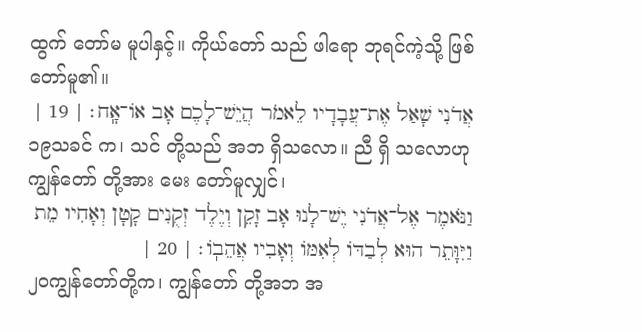ထွက် တော်မ မူပါနှင့်။ ကိုယ်တော် သည် ဖါရော ဘုရင်ကဲ့သို့ ဖြစ် တော်မူ၏။
אֲדֹנִי שָׁאַל אֶת־עֲבָדָיו לֵאמֹר הֲיֵשׁ־לָכֶם אָב אוֹ־אָֽח׃ | 19 |
၁၉သခင် က၊ သင် တို့သည် အဘ ရှိသလော။ ညီ ရှိ သလောဟု ကျွန်တော် တို့အား မေး တော်မူလျှင်၊
וַנֹּאמֶר אֶל־אֲדֹנִי יֶשׁ־לָנוּ אָב זָקֵן וְיֶלֶד זְקֻנִים קָטָן וְאָחִיו מֵת וַיִּוָּתֵר הוּא לְבַדּוֹ לְאִמּוֹ וְאָבִיו אֲהֵבֽוֹ׃ | 20 |
၂၀ကျွန်တော်တို့က၊ ကျွန်တော် တို့အဘ အ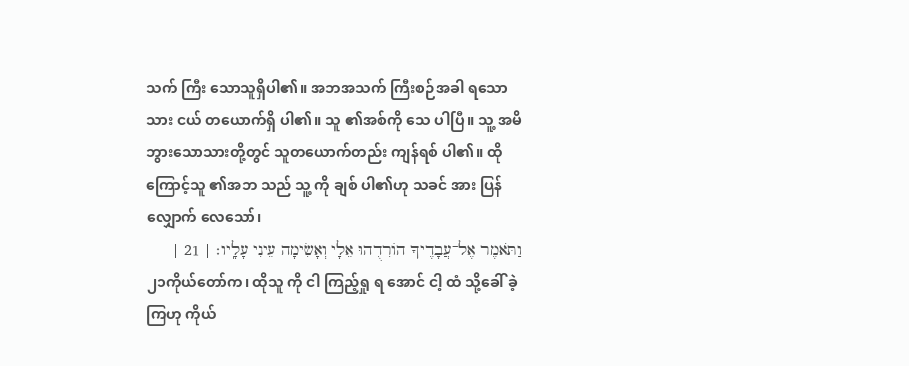သက် ကြီး သောသူရှိပါ၏။ အဘအသက် ကြီးစဉ်အခါ ရသောသား ငယ် တယောက်ရှိ ပါ၏။ သူ ၏အစ်ကို သေ ပါပြီ။ သူ့ အမိ ဘွားသောသားတို့တွင် သူတယောက်တည်း ကျန်ရစ် ပါ၏။ ထိုကြောင့်သူ ၏အဘ သည် သူ့ ကို ချစ် ပါ၏ဟု သခင် အား ပြန်လျှောက် လေသော်၊
וַתֹּאמֶר אֶל־עֲבָדֶיךָ הוֹרִדֻהוּ אֵלָי וְאָשִׂימָה עֵינִי עָלָֽיו׃ | 21 |
၂၁ကိုယ်တော်က၊ ထိုသူ ကို ငါ ကြည့်ရှု ရ အောင် ငါ့ ထံ သို့ခေါ် ခဲ့ကြဟု ကိုယ်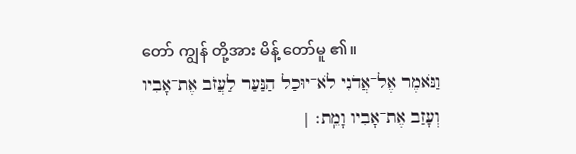တော် ကျွန် တို့အား မိန့် တော်မူ ၏။
וַנֹּאמֶר אֶל־אֲדֹנִי לֹא־יוּכַל הַנַּעַר לַעֲזֹב אֶת־אָבִיו וְעָזַב אֶת־אָבִיו וָמֵֽת׃ |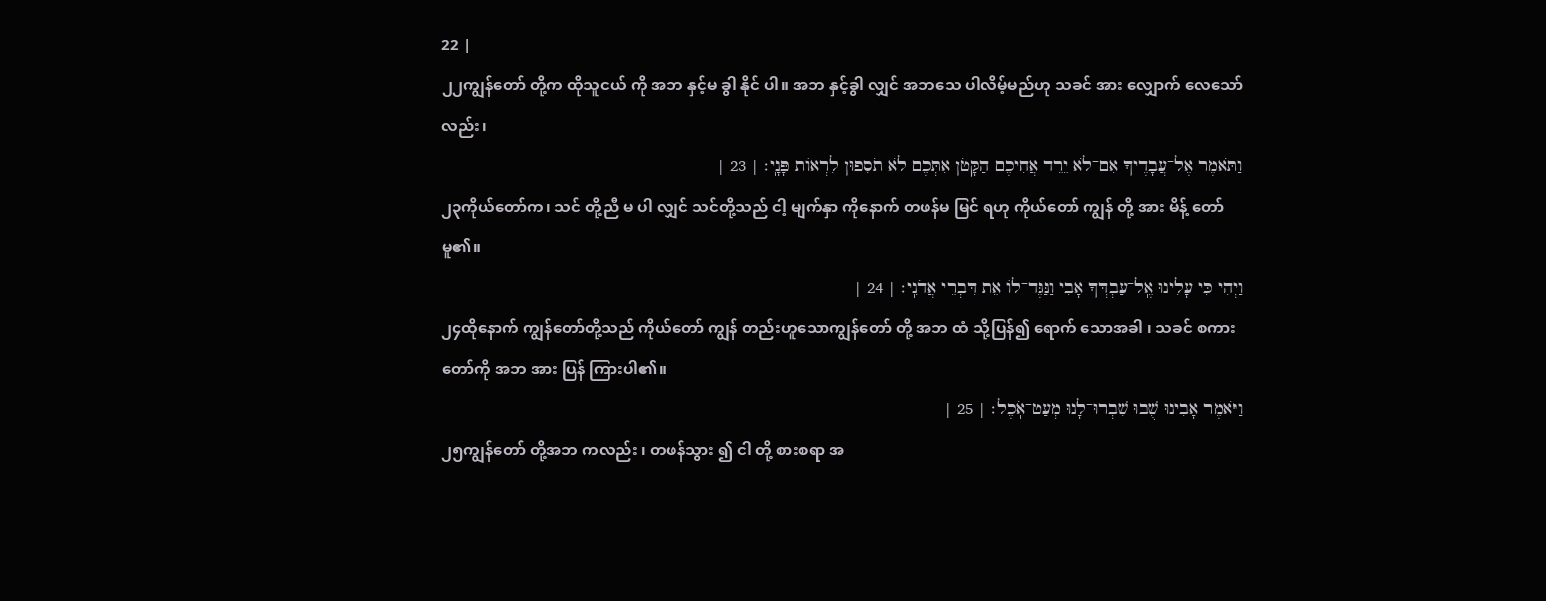22 |
၂၂ကျွန်တော် တို့က ထိုသူငယ် ကို အဘ နှင့်မ ခွါ နိုင် ပါ။ အဘ နှင့်ခွါ လျှင် အဘသေ ပါလိမ့်မည်ဟု သခင် အား လျှောက် လေသော်လည်း၊
וַתֹּאמֶר אֶל־עֲבָדֶיךָ אִם־לֹא יֵרֵד אֲחִיכֶם הַקָּטֹן אִתְּכֶם לֹא תֹסִפוּן לִרְאוֹת פָּנָֽי׃ | 23 |
၂၃ကိုယ်တော်က၊ သင် တို့ညီ မ ပါ လျှင် သင်တို့သည် ငါ့ မျက်နှာ ကိုနောက် တဖန်မ မြင် ရဟု ကိုယ်တော် ကျွန် တို့ အား မိန့် တော်မူ၏။
וַיְהִי כִּי עָלִינוּ אֶֽל־עַבְדְּךָ אָבִי וַנַּגֶּד־לוֹ אֵת דִּבְרֵי אֲדֹנִֽי׃ | 24 |
၂၄ထိုနောက် ကျွန်တော်တို့သည် ကိုယ်တော် ကျွန် တည်းဟူသောကျွန်တော် တို့ အဘ ထံ သို့ပြန်၍ ရောက် သောအခါ ၊ သခင် စကား တော်ကို အဘ အား ပြန် ကြားပါ၏။
וַיֹּאמֶר אָבִינוּ שֻׁבוּ שִׁבְרוּ־לָנוּ מְעַט־אֹֽכֶל׃ | 25 |
၂၅ကျွန်တော် တို့အဘ ကလည်း ၊ တဖန်သွား ၍ ငါ တို့ စားစရာ အ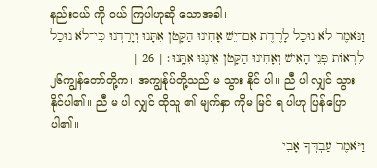နည်းငယ် ကို ဝယ် ကြပါဟုဆို သောအခါ၊
וַנֹּאמֶר לֹא נוּכַל לָרֶדֶת אִם־יֵשׁ אָחִינוּ הַקָּטֹן אִתָּנוּ וְיָרַדְנוּ כִּי־לֹא נוּכַל לִרְאוֹת פְּנֵי הָאִישׁ וְאָחִינוּ הַקָּטֹן אֵינֶנּוּ אִתָּֽנוּ׃ | 26 |
၂၆ကျွန်တော်တို့က၊ အကျွန်ုပ်တို့သည် မ သွား နိုင် ပါ။ ညီ ပါ လျှင် သွား နိုင်ပါ၏။ ညီ မ ပါ လျှင် ထိုသူ ၏ မျက်နှာ ကိုမ မြင် ရ ပါဟု ပြန်ပြော ပါ၏။
וַיֹּאמֶר עַבְדְּךָ אָבִי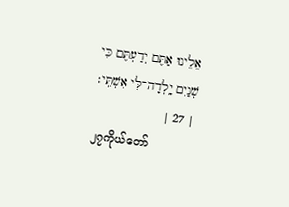אֵלֵינוּ אַתֶּם יְדַעְתֶּם כִּי שְׁנַיִם יָֽלְדָה־לִּי אִשְׁתִּֽי׃ | 27 |
၂၇ကိုယ်တော်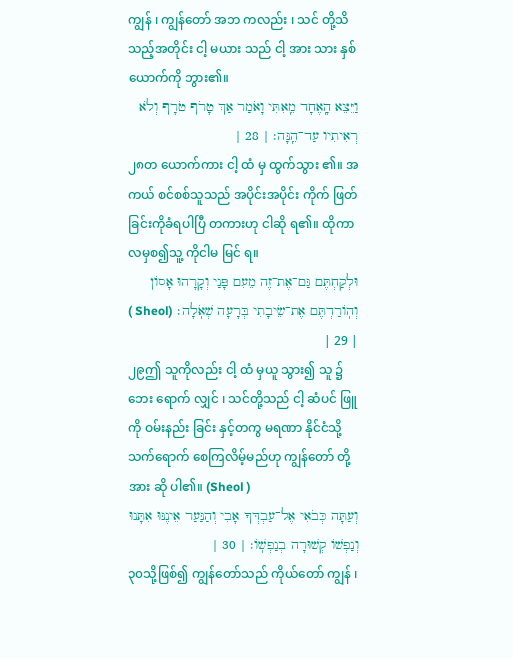ကျွန် ၊ ကျွန်တော် အဘ ကလည်း ၊ သင် တို့သိ သည့်အတိုင်း ငါ့ မယား သည် ငါ့ အား သား နှစ် ယောက်ကို ဘွား၏။
וַיֵּצֵא הָֽאֶחָד מֵֽאִתִּי וָאֹמַר אַךְ טָרֹף טֹרָף וְלֹא רְאִיתִיו עַד־הֵֽנָּה׃ | 28 |
၂၈တ ယောက်ကား ငါ့ ထံ မှ ထွက်သွား ၏။ အကယ် စင်စစ်သူသည် အပိုင်းအပိုင်း ကိုက် ဖြတ်ခြင်းကိုခံရပါပြီ တကားဟု ငါဆို ရ၏။ ထိုကာလမှစ၍သူ့ ကိုငါမ မြင် ရ။
וּלְקַחְתֶּם גַּם־אֶת־זֶה מֵעִם פָּנַי וְקָרָהוּ אָסוֹן וְהֽוֹרַדְתֶּם אֶת־שֵׂיבָתִי בְּרָעָה שְׁאֹֽלָה׃ (Sheol ) | 29 |
၂၉ဤ သူကိုလည်း ငါ့ ထံ မှယူ သွား၍ သူ ၌ဘေး ရောက် လျှင် ၊ သင်တို့သည် ငါ့ ဆံပင် ဖြူကို ဝမ်းနည်း ခြင်း နှင့်တကွ မရဏာ နိုင်ငံသို့ သက်ရောက် စေကြလိမ့်မည်ဟု ကျွန်တော် တို့အား ဆို ပါ၏။ (Sheol )
וְעַתָּה כְּבֹאִי אֶל־עַבְדְּךָ אָבִי וְהַנַּעַר אֵינֶנּוּ אִתָּנוּ וְנַפְשׁוֹ קְשׁוּרָה בְנַפְשֽׁוֹ׃ | 30 |
၃၀သို့ဖြစ်၍ ကျွန်တော်သည် ကိုယ်တော် ကျွန် ၊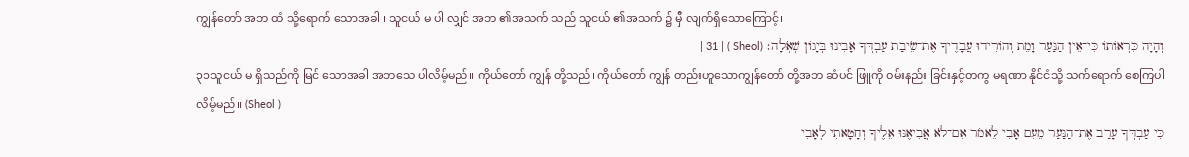ကျွန်တော် အဘ ထံ သို့ရောက် သောအခါ ၊ သူငယ် မ ပါ လျှင် အဘ ၏အသက် သည် သူငယ် ၏အသက် ၌ မှီ လျက်ရှိသောကြောင့်၊
וְהָיָה כִּרְאוֹתוֹ כִּי־אֵין הַנַּעַר וָמֵת וְהוֹרִידוּ עֲבָדֶיךָ אֶת־שֵׂיבַת עַבְדְּךָ אָבִינוּ בְּיָגוֹן שְׁאֹֽלָה׃ (Sheol ) | 31 |
၃၁သူငယ် မ ရှိသည်ကို မြင် သောအခါ အဘသေ ပါလိမ့်မည်။ ကိုယ်တော် ကျွန် တို့သည်၊ ကိုယ်တော် ကျွန် တည်းဟူသောကျွန်တော် တို့အဘ ဆံပင် ဖြူကို ဝမ်းနည်း ခြင်းနှင့်တကွ မရဏာ နိုင်ငံသို့ သက်ရောက် စေကြပါ လိမ့်မည်။ (Sheol )
כִּי עַבְדְּךָ עָרַב אֶת־הַנַּעַר מֵעִם אָבִי לֵאמֹר אִם־לֹא אֲבִיאֶנּוּ אֵלֶיךָ וְחָטָאתִי לְאָבִי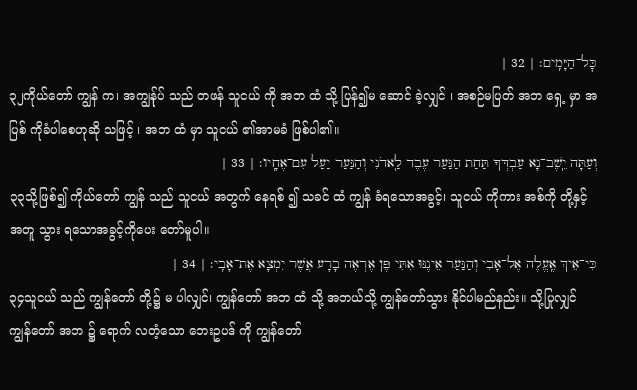כׇּל־הַיָּמִֽים׃ | 32 |
၃၂ကိုယ်တော် ကျွန် က၊ အကျွန်ုပ် သည် တဖန် သူငယ် ကို အဘ ထံ သို့ ပြန်၍မ ဆောင် ခဲ့လျှင် ၊ အစဉ်မပြတ် အဘ ရှေ့ မှာ အပြစ် ကိုခံပါစေဟုဆို သဖြင့် ၊ အဘ ထံ မှာ သူငယ် ၏အာမခံ ဖြစ်ပါ၏။
וְעַתָּה יֵֽשֶׁב־נָא עַבְדְּךָ תַּחַת הַנַּעַר עֶבֶד לַֽאדֹנִי וְהַנַּעַר יַעַל עִם־אֶחָֽיו׃ | 33 |
၃၃သို့ဖြစ်၍ ကိုယ်တော် ကျွန် သည် သူငယ် အတွက် နေရစ် ၍ သခင် ထံ ကျွန် ခံရသောအခွင့်၊ သူငယ် ကိုကား အစ်ကို တို့နှင့်အတူ သွား ရသောအခွင့်ကိုပေး တော်မူပါ။
כִּי־אֵיךְ אֶֽעֱלֶה אֶל־אָבִי וְהַנַּעַר אֵינֶנּוּ אִתִּי פֶּן אֶרְאֶה בָרָע אֲשֶׁר יִמְצָא אֶת־אָבִֽי׃ | 34 |
၃၄သူငယ် သည် ကျွန်တော် တို့၌ မ ပါလျှင်၊ ကျွန်တော် အဘ ထံ သို့ အဘယ်သို့ ကျွန်တော်သွား နိုင်ပါမည်နည်း။ သို့ပြုလျှင် ကျွန်တော် အဘ ၌ ရောက် လတံ့သော ဘေးဥပဒ် ကို ကျွန်တော်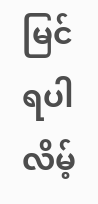မြင် ရပါလိမ့်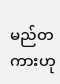မည်တကားဟု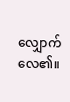လျှောက် လေ၏။